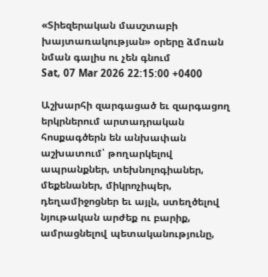«Տիեզերական մասշտաբի խայտառակության» օրերը ձմռան նման գալիս ու չեն գնում
Sat, 07 Mar 2026 22:15:00 +0400

Աշխարհի զարգացած եւ զարգացող երկրներում արտադրական հոսքագծերն են անխափան աշխատում՝ թողարկելով ապրանքներ, տեխնոլոգիաներ, մեքենաներ, միկրոչիպեր, դեղամիջոցներ եւ այլն, ստեղծելով նյութական արժեք ու բարիք, ամրացնելով պետականությունը,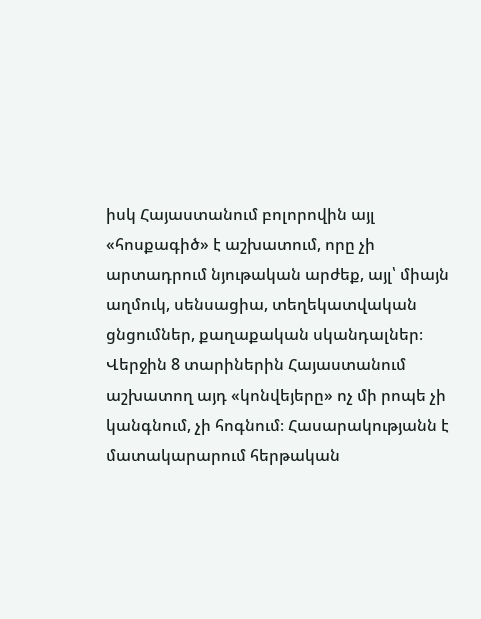իսկ Հայաստանում բոլորովին այլ «հոսքագիծ» է աշխատում, որը չի արտադրում նյութական արժեք, այլ՝ միայն աղմուկ, սենսացիա, տեղեկատվական ցնցումներ, քաղաքական սկանդալներ։
Վերջին 8 տարիներին Հայաստանում աշխատող այդ «կոնվեյերը» ոչ մի րոպե չի կանգնում, չի հոգնում։ Հասարակությանն է մատակարարում հերթական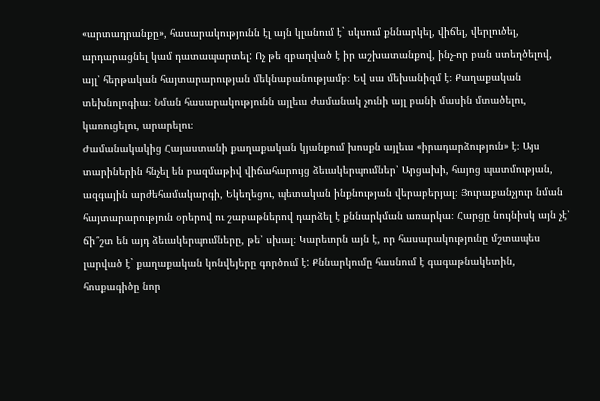«արտադրանքը», հասարակությունն էլ այն կլանում է` սկսում քննարկել, վիճել, վերլուծել, արդարացնել կամ դատապարտել: Ոչ թե զբաղված է իր աշխատանքով, ինչ-որ բան ստեղծելով, այլ՝ հերթական հայտարարության մեկնաբանությամբ։ Եվ սա մեխանիզմ է։ Քաղաքական տեխնոլոգիա։ Նման հասարակությունն այլեւս ժամանակ չունի այլ բանի մասին մտածելու, կառուցելու, արարելու։
Ժամանակակից Հայաստանի քաղաքական կյանքում խոսքն այլեւս «իրադարձություն» է։ Այս տարիներին հնչել են բազմաթիվ վիճահարույց ձեւակերպումներ՝ Արցախի, հայոց պատմության, ազգային արժեհամակարգի, Եկեղեցու, պետական ինքնության վերաբերյալ։ Յուրաքանչյուր նման հայտարարություն օրերով ու շաբաթներով դարձել է քննարկման առարկա։ Հարցը նույնիսկ այն չէ՝ ճի՞շտ են այդ ձեւակերպումները, թե՝ սխալ։ Կարեւորն այն է, որ հասարակությունը մշտապես լարված է` քաղաքական կոնվեյերը գործում է: Քննարկումը հասնում է գագաթնակետին, հոսքագիծը նոր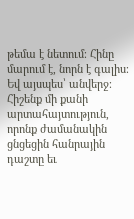թեմա է նետում։ Հինը մարում է, նորն է գալիս։ Եվ այսպես՝ անվերջ։ Հիշենք մի քանի արտահայտություն, որոնք ժամանակին ցնցեցին հանրային դաշտը եւ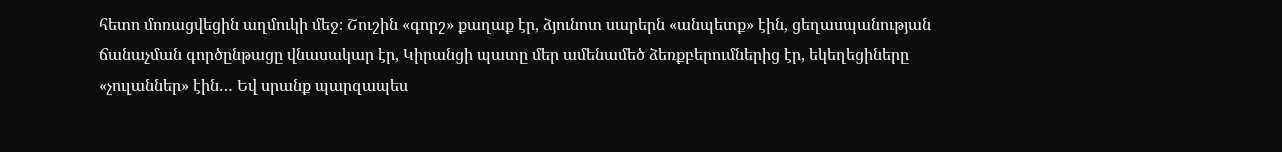հետո մոռացվեցին աղմուկի մեջ։ Շուշին «գորշ» քաղաք էր, ձյունոտ սարերն «անպետք» էին, ցեղասպանության ճանաչման գործընթացը վնասակար էր, Կիրանցի պատը մեր ամենամեծ ձեռքբերումներից էր, եկեղեցիները «չուլաններ» էին… Եվ սրանք պարզապես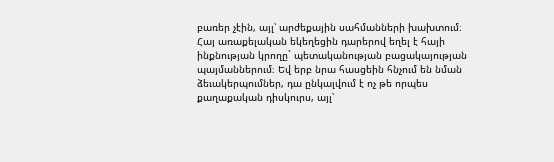բառեր չէին, այլ՝ արժեքային սահմանների խախտում։
Հայ առաքելական եկեղեցին դարերով եղել է հայի ինքնության կրողը` պետականության բացակայության պայմաններում։ Եվ երբ նրա հասցեին հնչում են նման ձեւակերպումներ, դա ընկալվում է ոչ թե որպես քաղաքական դիսկուրս, այլ՝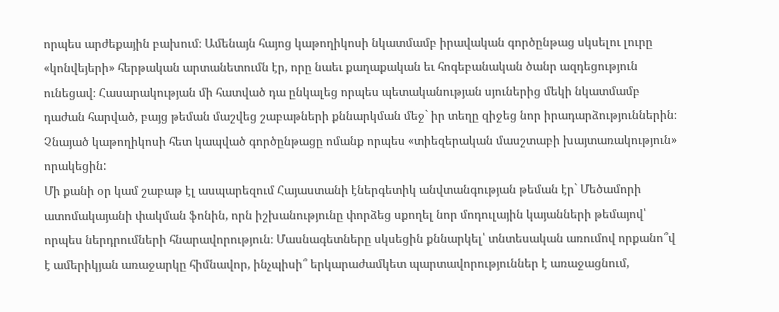որպես արժեքային բախում։ Ամենայն հայոց կաթողիկոսի նկատմամբ իրավական գործընթաց սկսելու լուրը «կոնվեյերի» հերթական արտանետումն էր, որը նաեւ քաղաքական եւ հոգեբանական ծանր ազդեցություն ունեցավ։ Հասարակության մի հատված դա ընկալեց որպես պետականության սյուներից մեկի նկատմամբ դաժան հարված, բայց թեման մաշվեց շաբաթների քննարկման մեջ` իր տեղը զիջեց նոր իրադարձություններին։ Չնայած կաթողիկոսի հետ կապված գործընթացը ոմանք որպես «տիեզերական մասշտաբի խայտառակություն» որակեցին:
Մի քանի օր կամ շաբաթ էլ ասպարեզում Հայաստանի էներգետիկ անվտանգության թեման էր` Մեծամորի ատոմակայանի փակման ֆոնին, որն իշխանությունը փորձեց սքողել նոր մոդուլային կայանների թեմայով՝ որպես ներդրումների հնարավորություն։ Մասնագետները սկսեցին քննարկել՝ տնտեսական առումով որքանո՞վ է ամերիկյան առաջարկը հիմնավոր, ինչպիսի՞ երկարաժամկետ պարտավորություններ է առաջացնում,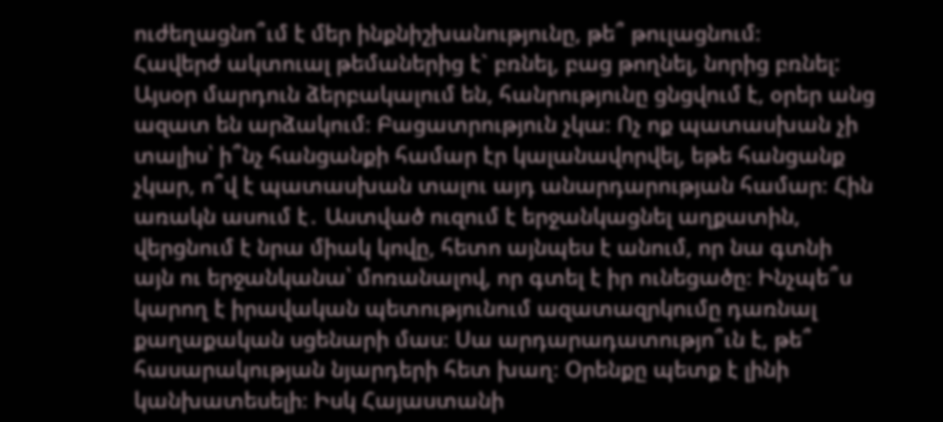ուժեղացնո՞ւմ է մեր ինքնիշխանությունը, թե՞ թուլացնում։
Հավերժ ակտուալ թեմաներից է` բռնել, բաց թողնել, նորից բռնել: Այսօր մարդուն ձերբակալում են, հանրությունը ցնցվում է, օրեր անց ազատ են արձակում։ Բացատրություն չկա։ Ոչ ոք պատասխան չի տալիս՝ ի՞նչ հանցանքի համար էր կալանավորվել, եթե հանցանք չկար, ո՞վ է պատասխան տալու այդ անարդարության համար։ Հին առակն ասում է․ Աստված ուզում է երջանկացնել աղքատին, վերցնում է նրա միակ կովը, հետո այնպես է անում, որ նա գտնի այն ու երջանկանա՝ մոռանալով, որ գտել է իր ունեցածը։ Ինչպե՞ս կարող է իրավական պետությունում ազատազրկումը դառնալ քաղաքական սցենարի մաս։ Սա արդարադատությո՞ւն է, թե՞ հասարակության նյարդերի հետ խաղ։ Օրենքը պետք է լինի կանխատեսելի։ Իսկ Հայաստանի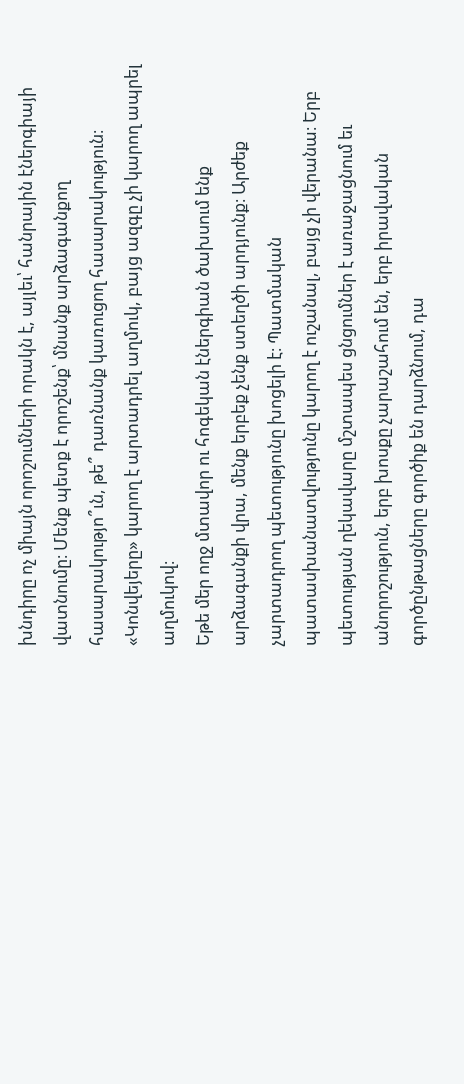խնդիրը ոչ միայն որոշումների որակն է, այլեւ՝ հանրային էներգիայի վատնումը։ Մենք պետք է որոշենք՝ մնանք արձագանքող հասարակությո՞ւն, թե՞ դառնանք կառուցող հասարակություն։ «Կոնվեյերը» կարող է արտադրել աղմուկ, բայց ազգը չի կարող ապրել աղմուկով։
Եթե մեր ողջ մտավոր ու հոգեկան էներգիան ծախսում ենք արձագանքի վրա, մենք երբեք չենք ստեղծի արդյունք։ Արժեք չարտադրող պետությունը խոցելի է։ Պատմական պատասխանատվությունը կարող է ուշանալ, բայց չի վերանա։ Երբ պետության ղեկավարը մշտապես ցնցումներ է առաջացնում եւ անորոշություն, երբ խոսքը չարաշահում են, երբ իրավական գործընթացները գործիք են դարձնում, դա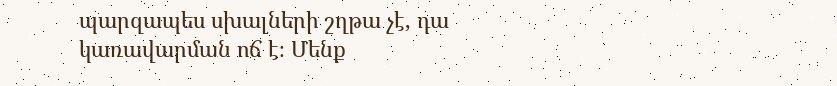պարզապես սխալների շղթա չէ, դա կառավարման ոճ է։ Մենք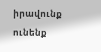իրավունք ունենք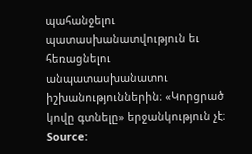պահանջելու պատասխանատվություն եւ հեռացնելու անպատասխանատու իշխանություններին։ «Կորցրած կովը գտնելը» երջանկություն չէ։
Source: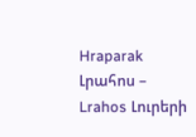Hraparak
Լրահոս – Lrahos Լուրերի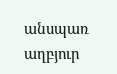անսպառ աղբյուր